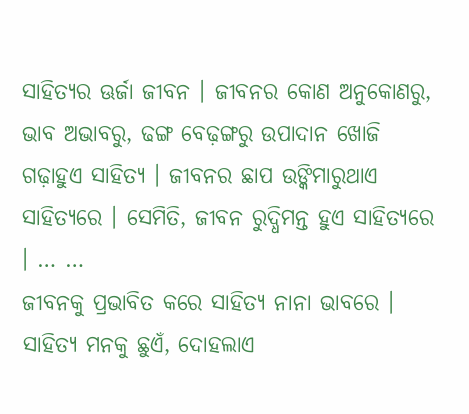ସାହିତ୍ୟର ଊର୍ଜା ଜୀବନ । ଜୀବନର କୋଣ ଅନୁକୋଣରୁ, ଭାବ ଅଭାବରୁ, ଢଙ୍ଗ ବେଢ଼ଙ୍ଗରୁ ଉପାଦାନ ଖୋଜି ଗଢ଼ାହୁଏ ସାହିତ୍ୟ । ଜୀବନର ଛାପ ଉଙ୍କିମାରୁଥାଏ ସାହିତ୍ୟରେ । ସେମିତି, ଜୀବନ ରୁଦ୍ଧିମନ୍ତ ହୁଏ ସାହିତ୍ୟରେ । … …
ଜୀବନକୁ ପ୍ରଭାବିତ କରେ ସାହିତ୍ୟ ନାନା ଭାବରେ । ସାହିତ୍ୟ ମନକୁ ଛୁଏଁ, ଦୋହଲାଏ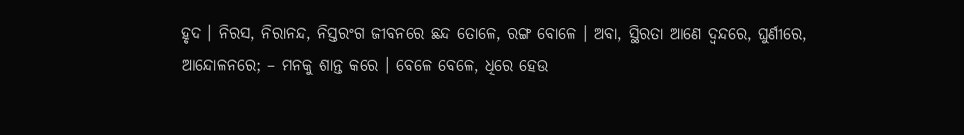ହୃଦ । ନିରସ, ନିରାନନ୍ଦ, ନିସ୍ତରଂଗ ଜୀବନରେ ଛନ୍ଦ ତୋଳେ, ରଙ୍ଗ ବୋଳେ । ଅବା, ସ୍ଥିରତା ଆଣେ ଦ୍ଵନ୍ଦରେ, ଘୁର୍ଣୀରେ, ଆନ୍ଦୋଳନରେ; – ମନକୁ ଶାନ୍ତ କରେ । ବେଳେ ବେଳେ, ଧିରେ ହେଉ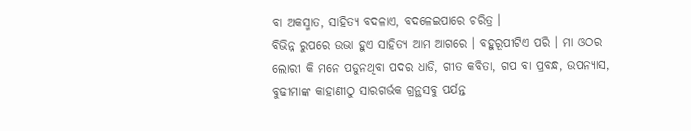ବା ଅକସ୍ମାତ, ସାହିତ୍ୟ ବଦଳାଏ, ବଦଳେଇପାରେ ଚରିତ୍ର ।
ବିଭିନ୍ନ ରୁପରେ ଉଭା ହୁଏ ସାହିତ୍ୟ ଆମ ଆଗରେ । ବହୁରୂପୀଟିଏ ପରି । ମା ଓଠର ଲୋରୀ କି ମନେ ପଡୁନଥିବା ପଦର ଧାଡି, ଗୀତ କବିତା, ଗପ ବା ପ୍ରବନ୍ଧ, ଉପନ୍ୟାସ, ବୁଢୀମାଙ୍କ କାହାଣୀଠୁ ସାରଗର୍ଭକ ଗ୍ରନ୍ଥସବୁ ପର୍ଯନ୍ତ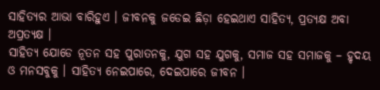ସାହିତ୍ୟର ଆଭା ବାରିହୁଏ । ଜୀବନକୁ ଜଡେଇ ଛିଡ଼ା ହେଇଥାଏ ସାହିତ୍ୟ, ପ୍ରତ୍ୟକ୍ଷ ଅବା ଅପ୍ରତ୍ୟକ୍ଷ ।
ସାହିତ୍ୟ ଯୋଡେ ନୂତନ ସହ ପୁରାତନକୁ, ଯୁଗ ସହ ଯୁଗକୁ, ସମାଜ ସହ ସମାଜକୁ – ହୃଦୟ ଓ ମନସବୁକୁ । ସାହିତ୍ୟ ନେଇପାରେ, ଦେଇପାରେ ଜୀବନ ।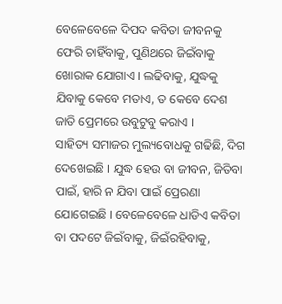ବେଳେବେଳେ ଦିପଦ କବିତା ଜୀବନକୁ ଫେରି ଚାହିଁବାକୁ, ପୁଣିଥରେ ଜିଇଁବାକୁ ଖୋରାକ ଯୋଗାଏ । ଲଢିବାକୁ, ଯୁଦ୍ଧକୁ ଯିବାକୁ କେବେ ମତାଏ, ତ କେବେ ଦେଶ ଜାତି ପ୍ରେମରେ ଉବୁଟୁବୁ କରାଏ ।
ସାହିତ୍ୟ ସମାଜର ମୁଲ୍ୟବୋଧକୁ ଗଢିଛି, ଦିଗ ଦେଖେଇଛି । ଯୁଦ୍ଧ ହେଉ ବା ଜୀବନ, ଜିତିବା ପାଇଁ, ହାରି ନ ଯିବା ପାଇଁ ପ୍ରେରଣା ଯୋଗେଇଛି । ବେଳେବେଳେ ଧାଡିଏ କବିତା ବା ପଦଟେ ଜିଇଁବାକୁ, ଜିଇଁରହିବାକୁ,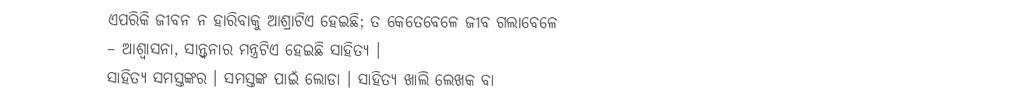ଏପରିକି ଜୀବନ ନ ହାରିବାକୁ ଆଶ୍ରାଟିଏ ହେଇଛି; ତ କେତେବେଳେ ଜୀବ ଗଲାବେଳେ – ଆଶ୍ୱାସନା, ସାନ୍ତ୍ଵନାର ମନ୍ତ୍ରଟିଏ ହେଇଛି ସାହିତ୍ୟ ।
ସାହିତ୍ୟ ସମସ୍ତଙ୍କର । ସମସ୍ତଙ୍କ ପାଇଁ ଲୋଡା । ସାହିତ୍ୟ ଖାଲି ଲେଖକ ବା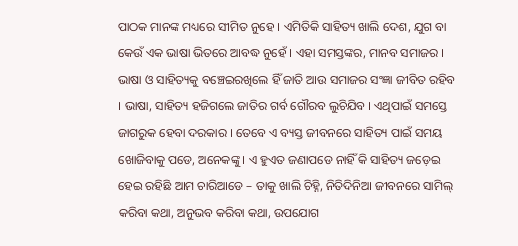ପାଠକ ମାନଙ୍କ ମଧ୍ୟରେ ସୀମିତ ନୁହେ । ଏମିତିକି ସାହିତ୍ୟ ଖାଲି ଦେଶ, ଯୁଗ ବା କେଉଁ ଏକ ଭାଷା ଭିତରେ ଆବଦ୍ଧ ନୁହେଁ । ଏହା ସମସ୍ତଙ୍କର, ମାନବ ସମାଜର ।
ଭାଷା ଓ ସାହିତ୍ୟକୁ ବଞ୍ଚେଇରଖିଲେ ହିଁ ଜାତି ଆଉ ସମାଜର ସଂଜ୍ଞା ଜୀବିତ ରହିବ । ଭାଷା, ସାହିତ୍ୟ ହଜିଗଲେ ଜାତିର ଗର୍ବ ଗୌରବ ଲୁଚିଯିବ । ଏଥିପାଇଁ ସମସ୍ତେ ଜାଗରୁକ ହେବା ଦରକାର । ତେବେ ଏ ବ୍ୟସ୍ତ ଜୀବନରେ ସାହିତ୍ୟ ପାଇଁ ସମୟ ଖୋଜିବାକୁ ପଡେ, ଅନେକଙ୍କୁ । ଏ ହୁଏତ ଜଣାପଡେ ନାହିଁ କି ସାହିତ୍ୟ ଜଡ଼େଇ ହେଇ ରହିଛି ଆମ ଚାରିଆଡେ – ତାକୁ ଖାଲି ଚିହ୍ନି, ନିତିଦିନିଆ ଜୀବନରେ ସାମିଲ୍ କରିବା କଥା, ଅନୁଭବ କରିବା କଥା, ଉପଯୋଗ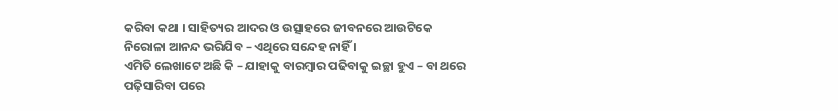କରିବା କଥା । ସାହିତ୍ୟର ଆଦର ଓ ଉତ୍ସାହରେ ଜୀବନରେ ଆଉଟିକେ ନିରୋଳା ଆନନ୍ଦ ଭରିଯିବ – ଏଥିରେ ସନ୍ଦେହ ନାହିଁ ।
ଏମିତି ଲେଖାଟେ ଅଛି କି – ଯାହାକୁ ବାରମ୍ବାର ପଢିବାକୁ ଇଚ୍ଛା ହୁଏ – ବା ଥରେ ପଢ଼ିସାରିବା ପରେ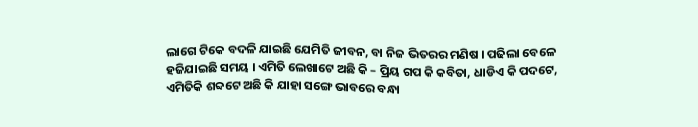ଲାଗେ ଟିକେ ବଦଳି ଯାଇଛି ଯେମିତି ଜୀବନ, ବା ନିଜ ଭିତରର ମଣିଷ । ପଢିଲା ବେଳେ ହଜିଯାଇଛି ସମୟ । ଏମିତି ଲେଖାଟେ ଅଛି କି – ପ୍ରିୟ ଗପ କି କବିତା, ଧାଡିଏ କି ପଦଟେ, ଏମିତିକି ଶବ୍ଦଟେ ଅଛି କି ଯାହା ସଙ୍ଗେ ଭାବରେ ବନ୍ଧା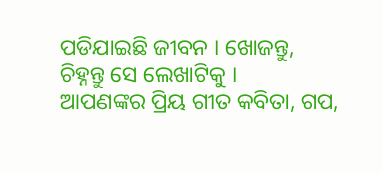ପଡିଯାଇଛି ଜୀବନ । ଖୋଜନ୍ତୁ, ଚିହ୍ନନ୍ତୁ ସେ ଲେଖାଟିକୁ ।
ଆପଣଙ୍କର ପ୍ରିୟ ଗୀତ କବିତା, ଗପ,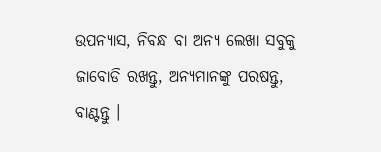ଉପନ୍ୟାସ, ନିବନ୍ଧ ବା ଅନ୍ୟ ଲେଖା ସବୁକୁ ଜାବୋଡି ରଖନ୍ତୁ, ଅନ୍ୟମାନଙ୍କୁ ପରଷନ୍ତୁ, ବାଣ୍ଟନ୍ତୁ ।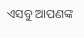ଏସବୁ ଆପଣଙ୍କ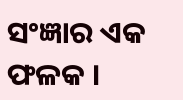ସଂଜ୍ଞାର ଏକ ଫଳକ ।